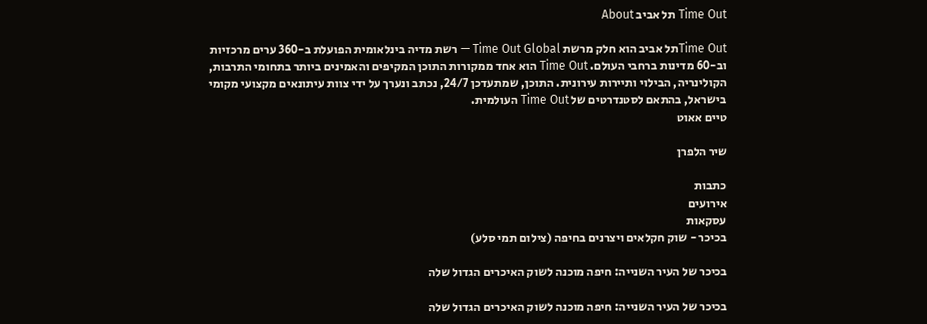Time Out תל אביב About

Time Outתל אביב הוא חלק מרשת Time Out Global — רשת מדיה בינלאומית הפועלת ב-360 ערים מרכזיות וב-60 מדינות ברחבי העולם. Time Out הוא אחד ממקורות התוכן המקיפים והאמינים ביותר בתחומי התרבות, הקולינריה, הבילוי ותיירות עירונית. התוכן, שמתעדכן 24/7, נכתב ונערך על ידי צוות עיתונאים מקצועי מקומי בישראל, בהתאם לסטנדרטים של Time Out העולמית.
טיים אאוט

שיר הלפרן

כתבות
אירועים
עסקאות
בכיכר - שוק חקלאים ויצרנים בחיפה (צילום תמי סלע)

בכיכר של העיר השנייה: חיפה מוכנה לשוק האיכרים הגדול שלה

בכיכר של העיר השנייה: חיפה מוכנה לשוק האיכרים הגדול שלה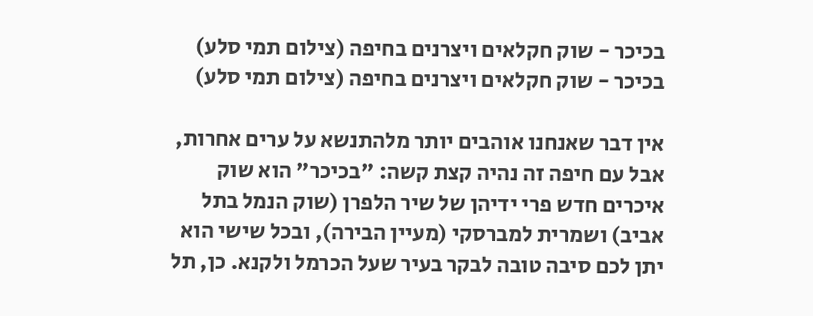בכיכר - שוק חקלאים ויצרנים בחיפה (צילום תמי סלע)
בכיכר - שוק חקלאים ויצרנים בחיפה (צילום תמי סלע)

אין דבר שאנחנו אוהבים יותר מלהתנשא על ערים אחרות, אבל עם חיפה זה נהיה קצת קשה: "בכיכר" הוא שוק איכרים חדש פרי ידיהן של שיר הלפרן (שוק הנמל בתל אביב) ושמרית למברסקי (מעיין הבירה), ובכל שישי הוא יתן לכם סיבה טובה לבקר בעיר שעל הכרמל ולקנא. כן, תל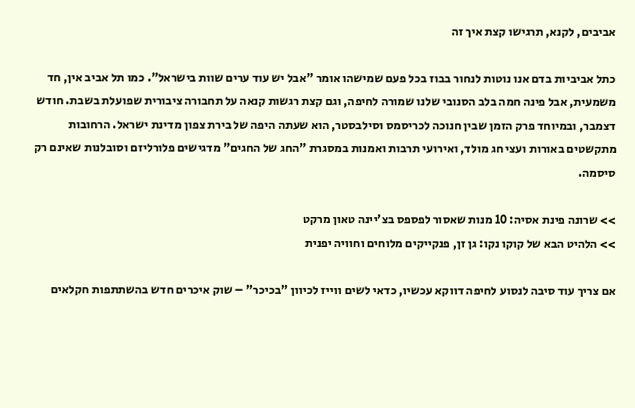אביבים, לקנא, תרגישו קצת איך זה

כתל אביביות בדם אנו נוטות לנחור בבוז בכל פעם שמישהו אומר "אבל יש עוד ערים שוות בישראל". כמו תל אביב אין, חד משמעית, אבל פינה חמה בלב הסנובי שלנו שמורה לחיפה, וגם קצת רגשות קנאה על תחבורה ציבורית שפועלת בשבת. חודש דצמבר, ובמיוחד פרק הזמן שבין חנוכה לכריסמס וסילבסטר, הוא שעתה היפה של בירת צפון מדינת ישראל. הרחובות מתקשטים באורות ועצי חג מולד, ואירועי תרבות ואמנות במסגרת "החג של החגים" מדגישים פלורליזם וסובלנות שאינם רק סיסמה.

>> שרונה פינת אסיה: 10 מנות שאסור לפספס בצ'יינה טאון מרקט
>> הלהיט הבא של קוקו נקו: גן זן, פנקייקים מלוחים וחוויה יפנית

אם צריך עוד סיבה לנסוע לחיפה דווקא עכשיו, כדאי לשים ווייז לכיוון "בכיכר" – שוק איכרים חדש בהשתתפות חקלאים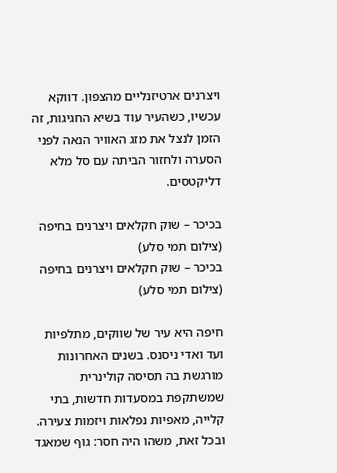ויצרנים ארטיזנליים מהצפון. דווקא עכשיו, כשהעיר עוד בשיא החגיגות, זה הזמן לנצל את מזג האוויר הנאה לפני הסערה ולחזור הביתה עם סל מלא דליקטסים.

בכיכר – שוק חקלאים ויצרנים בחיפה (צילום תמי סלע)
בכיכר – שוק חקלאים ויצרנים בחיפה (צילום תמי סלע)

חיפה היא עיר של שווקים, מתלפיות ועד ואדי ניסנס. בשנים האחרונות מורגשת בה תסיסה קולינרית שמשתקפת במסעדות חדשות, בתי קלייה, מאפיות נפלאות ויזמות צעירה. ובכל זאת, משהו היה חסר: גוף שמאגד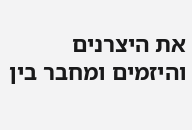את היצרנים והיזמים ומחבר בין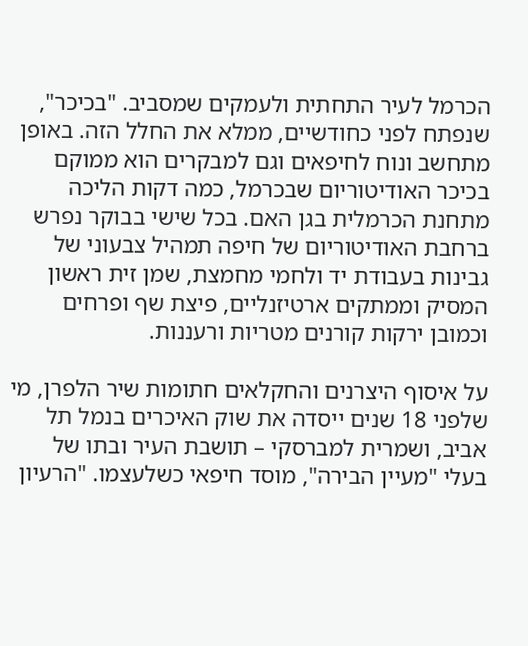הכרמל לעיר התחתית ולעמקים שמסביב. "בכיכר", שנפתח לפני כחודשיים, ממלא את החלל הזה. באופן מתחשב ונוח לחיפאים וגם למבקרים הוא ממוקם בכיכר האודיטוריום שבכרמל, כמה דקות הליכה מתחנת הכרמלית בגן האם. בכל שישי בבוקר נפרש ברחבת האודיטוריום של חיפה תמהיל צבעוני של גבינות בעבודת יד ולחמי מחמצת, שמן זית ראשון המסיק וממתקים ארטיזנליים, פיצת שף ופרחים וכמובן ירקות קורנים מטריות ורעננות.

על איסוף היצרנים והחקלאים חתומות שיר הלפרן, מי שלפני 18 שנים ייסדה את שוק האיכרים בנמל תל אביב, ושמרית למברסקי – תושבת העיר ובתו של בעלי "מעיין הבירה", מוסד חיפאי כשלעצמו. "הרעיון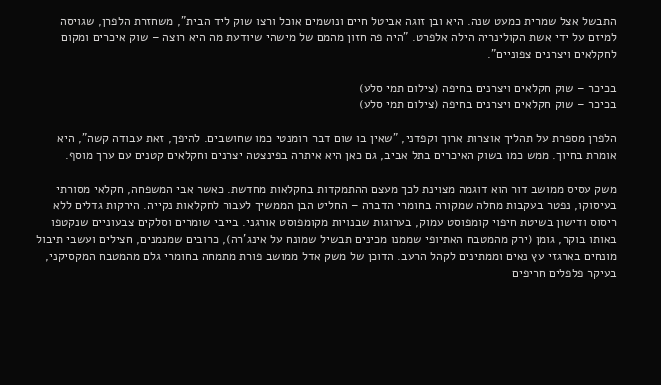התבשל אצל שמרית כמעט שנה. היא ובן זוגה אביטל חיים ונושמים אוכל ורצו שוק ליד הבית", משחזרת הלפרן, שגויסה למיזם על ידי אשת הקולינריה הילה אלפרט. "היה פה חזון מהמם של מישהי שיודעת מה היא רוצה – שוק איכרים ומקום לחקלאים ויצרנים צפוניים".

בכיכר – שוק חקלאים ויצרנים בחיפה (צילום תמי סלע)
בכיכר – שוק חקלאים ויצרנים בחיפה (צילום תמי סלע)

הלפרן מספרת על תהליך אוצרות ארוך וקפדני, "שאין בו שום דבר רומנטי כמו שחושבים. להיפך, זאת עבודה קשה", היא אומרת בחיוך. ממש כמו בשוק האיכרים בתל אביב, גם כאן היא איתרה בפינצטה יצרנים וחקלאים קטנים עם ערך מוסף.

משק עסיס ממושב דור הוא דוגמה מצוינת לכך מעצם ההתמקדות בחקלאות מחדשת. כאשר אבי המשפחה, חקלאי מסורתי בעיסוקו, נפטר בעקבות מחלה שמקורה בחומרי הדברה – החליט הבן הממשיך לעבור לחקלאות נקייה. הירקות גדלים ללא ריסוס ודישון בשיטת חיפוי קומפוסט עמוק, בערוגות שבנויות מקומפוסט אורגני. בייבי שומרים וסלקים צבעוניים שנקטפו באותו בוקר, גומן (ירק מהמטבח האתיופי שממנו מכינים תבשיל שמונח על אינג'רה), כרובים שמנמנים, חצילים ועשבי תיבול מונחים בארגזי עץ נאים וממתינים לקהל הרעב. הדוכן של משק אדל ממושב פורת מתמחה בחומרי גלם מהמטבח המקסיקני, בעיקר פלפלים חריפים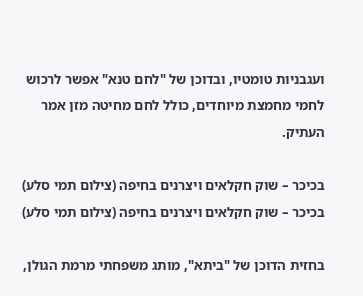ועגבניות טומטיו, ובדוכן של "לחם טנא" אפשר לרכוש לחמי מחמצת מיוחדים, כולל לחם מחיטה מזן אמר העתיק.

בכיכר – שוק חקלאים ויצרנים בחיפה (צילום תמי סלע)
בכיכר – שוק חקלאים ויצרנים בחיפה (צילום תמי סלע)

בחזית הדוכן של "ביתא", מותג משפחתי מרמת הגולן,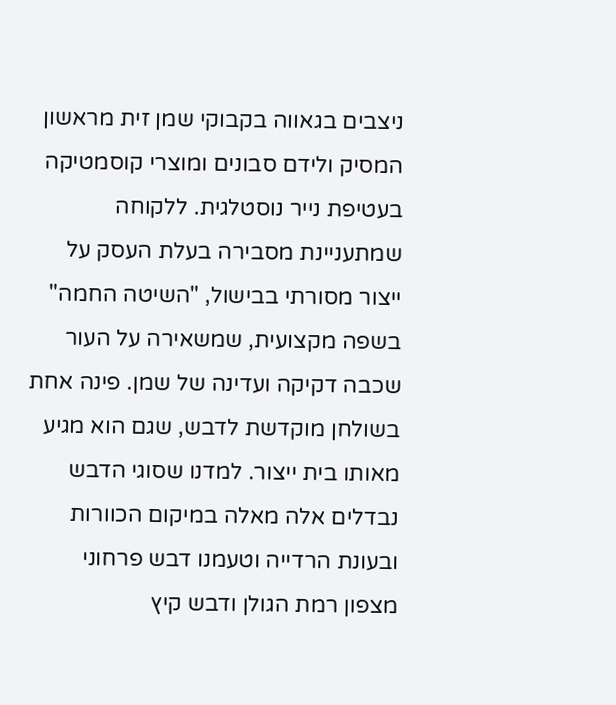ניצבים בגאווה בקבוקי שמן זית מראשון המסיק ולידם סבונים ומוצרי קוסמטיקה בעטיפת נייר נוסטלגית. ללקוחה שמתעניינת מסבירה בעלת העסק על ייצור מסורתי בבישול, "השיטה החמה" בשפה מקצועית, שמשאירה על העור שכבה דקיקה ועדינה של שמן. פינה אחת בשולחן מוקדשת לדבש, שגם הוא מגיע מאותו בית ייצור. למדנו שסוגי הדבש נבדלים אלה מאלה במיקום הכוורות ובעונת הרדייה וטעמנו דבש פרחוני מצפון רמת הגולן ודבש קיץ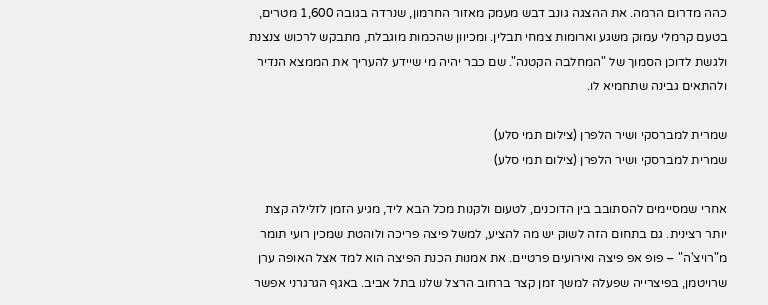כהה מדרום הרמה. את ההצגה גונב דבש מעמק מאזור החרמון, שנרדה בגובה 1,600 מטרים, בטעם קרמלי עמוק משגע וארומות צמחי תבלין. ומכיוון שהכמות מוגבלת, מתבקש לרכוש צנצנת ולגשת לדוכן הסמוך של "המחלבה הקטנה". שם כבר יהיה מי שיידע להעריך את הממצא הנדיר ולהתאים גבינה שתחמיא לו.

שמרית למברסקי ושיר הלפרן (צילום תמי סלע)
שמרית למברסקי ושיר הלפרן (צילום תמי סלע)

אחרי שמסיימים להסתובב בין הדוכנים, לטעום ולקנות מכל הבא ליד, מגיע הזמן לזלילה קצת יותר רצינית. גם בתחום הזה לשוק יש מה להציע, למשל פיצה פריכה ולוהטת שמכין רועי תומר מ"רויצ'ה" – פופ אפ פיצה ואירועים פרטיים. את אמנות הכנת הפיצה הוא למד אצל האופה ערן שרויטמן, בפיצרייה שפעלה למשך זמן קצר ברחוב הרצל שלנו בתל אביב. באגף הגרגרני אפשר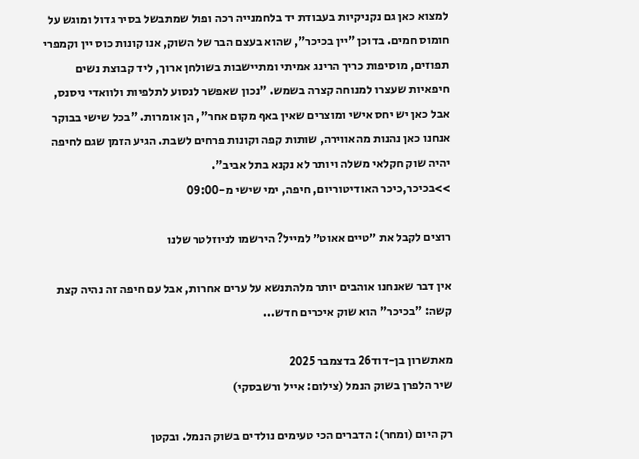למצוא כאן גם נקניקיות בעבודת יד בלחמנייה רכה ופול שמתבשל בסיר גדול ומוגש על חומוס חמים. בדוכן "יין בכיכר", שהוא בעצם הבר של השוק, אנו קונות כוס יין וקמפרי תפוזים, מוסיפות כריך הרינג אמיתי ומתיישבות בשולחן ארוך, ליד קבוצת נשים חיפאיות שעצרו למנוחה קצרה בשמש. "נכון שאפשר לנסוע לתלפיות ולוואדי ניסנס, אבל כאן יש יחס אישי ומוצרים שאין באף מקום אחר", הן אומרות. "בכל שישי בבוקר אנחנו כאן נהנות מהאווירה, שותות קפה וקונות פרחים לשבת. הגיע הזמן שגם לחיפה יהיה שוק חקלאי משלה ויותר לא נקנא בתל אביב".
>>בכיכר,כיכר האודיטוריום, חיפה, ימי שישי מ-09:00

רוצים לקבל את ״טיים אאוט״ למייל? הירשמו לניוזלטר שלנו

אין דבר שאנחנו אוהבים יותר מלהתנשא על ערים אחרות, אבל עם חיפה זה נהיה קצת קשה: "בכיכר" הוא שוק איכרים חדש...

מאתשרון בן-דוד26 בדצמבר 2025
שיר הלפרן בשוק הנמל (צילום: אייל ורשבסקי)

רק היום (ומחר): הדברים הכי טעימים נולדים בשוק הנמל. ובקטן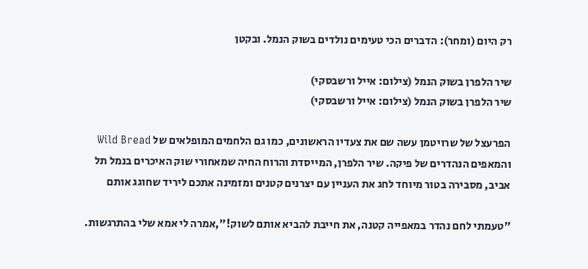רק היום (ומחר): הדברים הכי טעימים נולדים בשוק הנמל. ובקטן

שיר הלפרן בשוק הנמל (צילום: אייל ורשבסקי)
שיר הלפרן בשוק הנמל (צילום: אייל ורשבסקי)

הפרעצל של שרויטמן עשה שם את צעדיו הראשונים, כמו גם הלחמים המופלאים של Wild Bread והמאפים הנהדרים של פיקה. שיר הלפרן, המייסדת והרוח החיה שמאחורי שוק האיכרים בנמל תל אביב, מסבירה בטור מיוחד לחג את העניין עם יצרנים קטנים ומזמינה אתכם ליריד שחוגג אותם

"טעמתי לחם נהדר במאפייה קטנה, את חייבת להביא אותם לשוק!",אמרה לי אמא שלי בהתרגשות.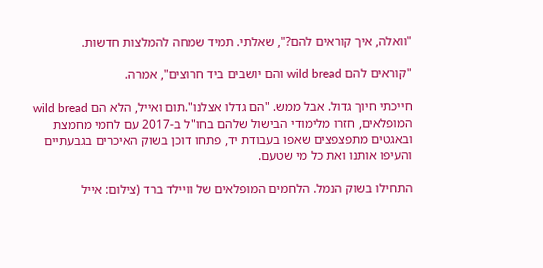"וואלה, איך קוראים להם?", שאלתי. תמיד שמחה להמלצות חדשות.

"קוראים להם wild bread והם יושבים ביד חרוצים", אמרה.

חייכתי חיוך גדול. אבל ממש. "הם גדלו אצלנו".תום ואייל, הלא הם wild bread המופלאים, חזרו מלימודי הבישול שלהם בחו"ל ב-2017 עם לחמי מחמצת ובאגטים מתפצפצים שאפו בעבודת יד, פתחו דוכן בשוק האיכרים בגבעתיים והעיפו אותנו ואת כל מי שטעם.

התחילו בשוק הנמל. הלחמים המופלאים של וויילד ברד (צילום: אייל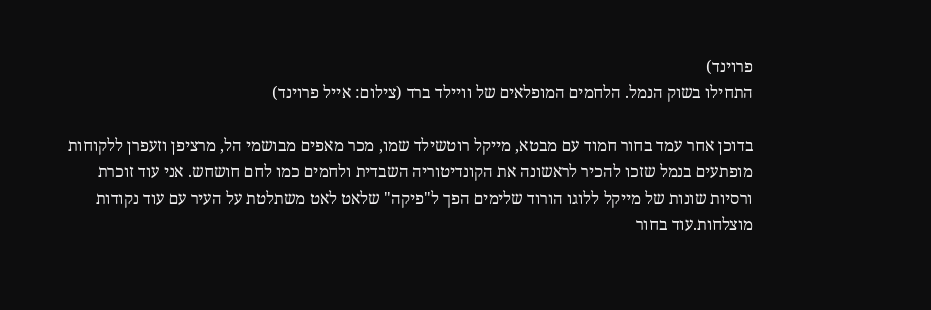פרוינד)
התחילו בשוק הנמל. הלחמים המופלאים של וויילד ברד (צילום: אייל פרוינד)

בדוכן אחר עמד בחור חמוד עם מבטא, מייקל רוטשילד שמו, מכר מאפים מבושמי הל, מרציפן וזעפרן ללקוחות מופתעים בנמל שזכו להכיר לראשונה את הקונדיטוריה השבדית ולחמים כמו לחם חושחש. אני עוד זוכרת ורסיות שונות של מייקל ללוגו הורוד שלימים הפך ל"פיקה" שלאט לאט משתלטת על העיר עם עוד נקודות מוצלחות.עוד בחור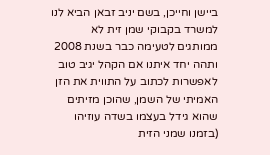ביישן וחייכן, בשם יניב זבאן הביא לנו למשרד בקבוקי שמן זית לא ממותגים לטעימה כבר בשנת 2008 ותהה יחד איתנו אם הקהל יגיב טוב לאפשרות לכתוב על התווית את הזן האמיתי של השמן, שהוכן מזיתים שהוא גידל בעצמו בשדה עוזיהו (בזמנו שמני הזית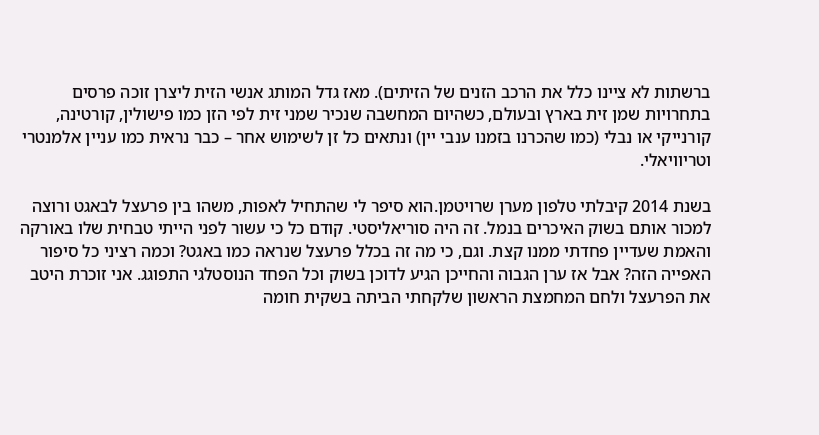ברשתות לא ציינו כלל את הרכב הזנים של הזיתים). מאז גדל המותג אנשי הזית ליצרן זוכה פרסים בתחרויות שמן זית בארץ ובעולם, כשהיום המחשבה שנכיר שמני זית לפי הזן כמו פישולין, קורטינה, קורנייקי או נבלי (כמו שהכרנו בזמנו ענבי יין) ונתאים כל זן לשימוש אחר – כבר נראית כמו עניין אלמנטרי וטריוויאלי.

בשנת 2014 קיבלתי טלפון מערן שרויטמן.הוא סיפר לי שהתחיל לאפות, משהו בין פרעצל לבאגט ורוצה למכור אותם בשוק האיכרים בנמל. זה היה סוריאליסטי. קודם כל כי עשור לפני הייתי טבחית שלו באורקה והאמת שעדיין פחדתי ממנו קצת. וגם, כי מה זה בכלל פרעצל שנראה כמו באגט? וכמה רציני כל סיפור האפייה הזה? אבל אז ערן הגבוה והחייכן הגיע לדוכן בשוק וכל הפחד הנוסטלגי התפוגג. אני זוכרת היטב את הפרעצל ולחם המחמצת הראשון שלקחתי הביתה בשקית חומה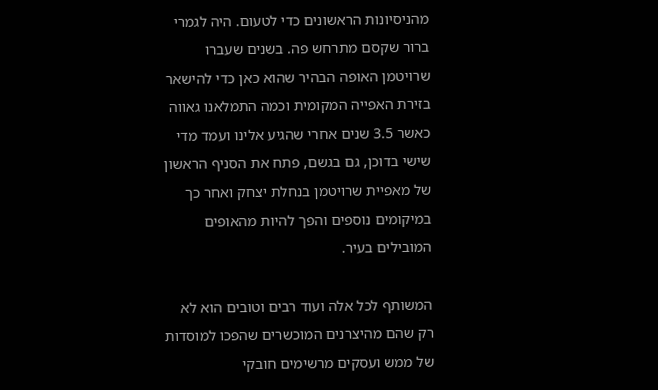מהניסיונות הראשונים כדי לטעום. היה לגמרי ברור שקסם מתרחש פה. בשנים שעברו שרויטמן האופה הבהיר שהוא כאן כדי להישאר בזירת האפייה המקומית וכמה התמלאנו גאווה כאשר 3.5 שנים אחרי שהגיע אלינו ועמד מדי שישי בדוכן, גם בגשם, פתח את הסניף הראשון של מאפיית שרויטמן בנחלת יצחק ואחר כך במיקומים נוספים והפך להיות מהאופים המובילים בעיר.

המשותף לכל אלה ועוד רבים וטובים הוא לא רק שהם מהיצרנים המוכשרים שהפכו למוסדות של ממש ועסקים מרשימים חובקי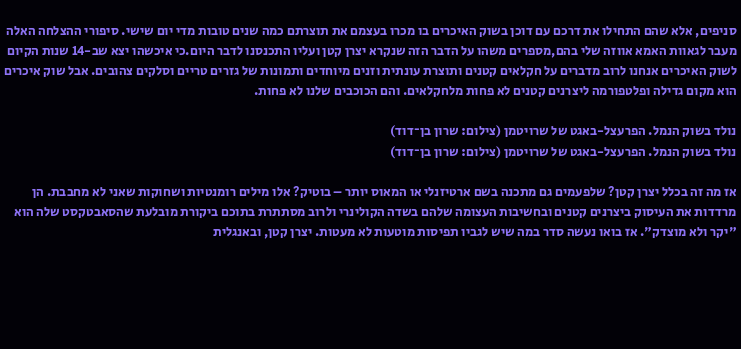סניפים, אלא שהם התחילו את דרכם עם דוכן בשוק האיכרים בו מכרו בעצמם את תוצרתם כמה שנים טובות מדי יום שישי. סיפורי ההצלחה האלה מעבר לגאוות האמא אווזה שלי בהם,מספרים משהו על הדבר הזה שנקרא יצרן קטן ועליו התכנסנו לדבר היום.כי איכשהו יצא שב-14 שנות הקיום לשוק האיכרים אנחנו לרוב מדברים על חקלאים קטנים ותוצרת עונתית וזנים מיוחדים ותמונות של גזרים טריים וסלקים צהובים. אבל שוק איכרים הוא מקום גדילה ופלטפורמה ליצרנים קטנים לא פחות מלחקלאים. והם הכוכבים שלנו לא פחות.

נולד בשוק הנמל. הפרעצל-באגט של שרויטמן (צילום: שרון בן־דוד)
נולד בשוק הנמל. הפרעצל-באגט של שרויטמן (צילום: שרון בן־דוד)

אז מה זה בכלל יצרן קטן? שלפעמים גם מתכנה בשם ארטיזנלי או המאוס יותר – בוטיק? אלו מילים רומנטיות ושחוקות שאני לא מחבבת. הן מרדדות את העיסוק ביצרנים קטנים ובחשיבות העצומה שלהם בשדה הקולינרי ולרוב מסתתרת בתוכם ביקורת מובלעת שהסאבטקסט שלה הוא "יקר ולא מוצדק". אז בואו נעשה סדר במה שיש לגביו תפיסות מוטעות לא מעטות. יצרן קטן, ובאנגלית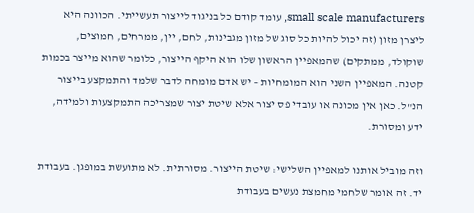small scale manufacturers, עומד קודם כל בניגוד לייצור תעשייתי. הכוונה היא ליצרן מזון (זה יכול להיות כל סוג של מזון מגבינות, לחם, יין, ממרחים, חמוצים, שוקולד, ממתקים) שהמאפיין הראשון שלו הוא היקף הייצור, כלומר שהוא מייצר בכמות קטנה. המאפיין השני הוא המומחיות – יש אדם מומחה לדבר שלמד והתמקצע בייצור הנ"ל. כאן אין מכונה או עובדי פס יצור אלא שיטת יצור שמצריכה התמקצעות ולמידה, ידע ומסורת.

וזה מוביל אותנו למאפיין השלישי: שיטת הייצור. מסורתית. לא מתועשת במופגן. בעבודת יד. זה אומר שלחמי מחמצת נעשים בעבודת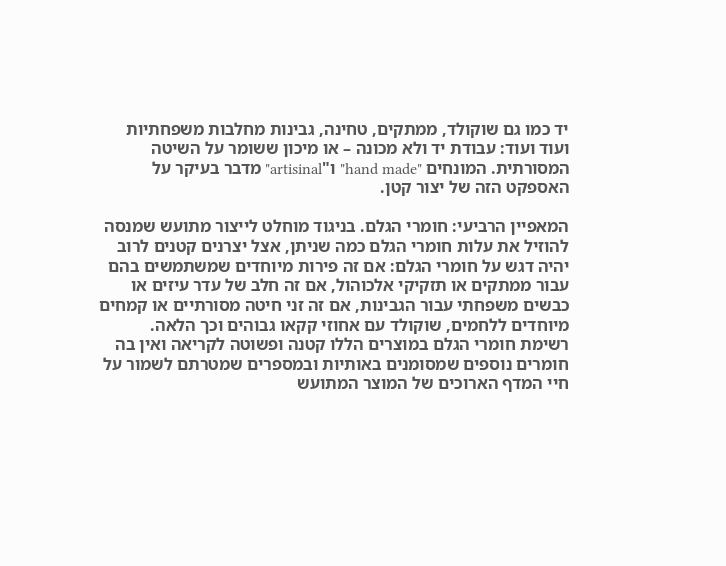יד כמו גם שוקולד, ממתקים, טחינה, גבינות מחלבות משפחתיות ועוד ועוד: עבודת יד ולא מכונה – או מיכון ששומר על השיטה המסורתית. המונחים "hand made" ו"artisinal" מדבר בעיקר על האספקט הזה של יצור קטן.

המאפיין הרביעי: חומרי הגלם. בניגוד מוחלט לייצור מתועש שמנסה להוזיל את עלות חומרי הגלם כמה שניתן, אצל יצרנים קטנים לרוב יהיה דגש על חומרי הגלם: אם זה פירות מיוחדים שמשתמשים בהם עבור ממתקים או תזקיקי אלכוהול, אם זה חלב של עדר עיזים או כבשים משפחתי עבור הגבינות, אם זה זני חיטה מסורתיים או קמחים מיוחדים ללחמים, שוקולד עם אחוזי קקאו גבוהים וכך הלאה. רשימת חומרי הגלם במוצרים הללו קטנה ופשוטה לקריאה ואין בה חומרים נוספים שמסומנים באותיות ובמספרים שמטרתם לשמור על חיי המדף הארוכים של המוצר המתועש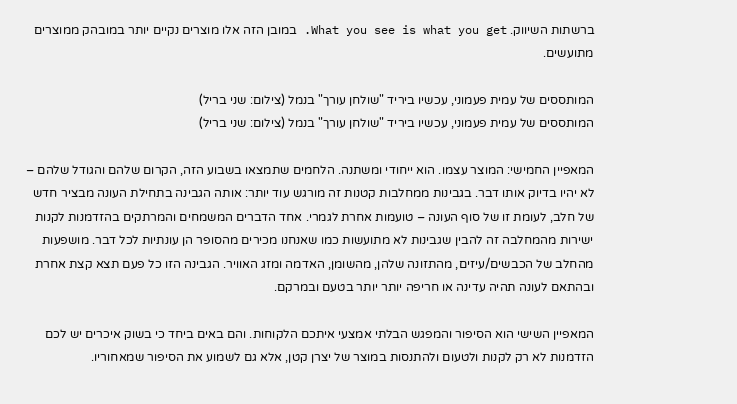ברשתות השיווק. What you see is what you get. במובן הזה אלו מוצרים נקיים יותר במובהק ממוצרים מתועשים.

המותססים של עמית פעמוני, עכשיו ביריד "שולחן עורך" בנמל (צילום: שני בריל)
המותססים של עמית פעמוני, עכשיו ביריד "שולחן עורך" בנמל (צילום: שני בריל)

המאפיין החמישי: המוצר עצמו. הוא ייחודי ומשתנה. הלחמים שתמצאו בשבוע הזה, הקרום שלהם והגודל שלהם – לא יהיו בדיוק אותו דבר. בגבינות ממחלבות קטנות זה מורגש עוד יותר: אותה הגבינה בתחילת העונה מבציר חדש של חלב, לעומת זו של סוף העונה – טועמות אחרת לגמרי. אחד הדברים המשמחים והמרתקים בהזדמנות לקנות ישירות מהמחלבה זה להבין שגבינות לא מתועשות כמו שאנחנו מכירים מהסופר הן עונתיות לכל דבר. מושפעות מהחלב של הכבשים/עיזים, מהתזונה שלהן, מהשומן, האדמה ומזג האוויר. הגבינה הזו כל פעם תצא קצת אחרת ובהתאם לעונה תהיה עדינה או חריפה יותר יותר בטעם ובמרקם.

המאפיין השישי הוא הסיפור והמפגש הבלתי אמצעי איתכם הלקוחות. והם באים ביחד כי בשוק איכרים יש לכם הזדמנות לא רק לקנות ולטעום ולהתנסות במוצר של יצרן קטן, אלא גם לשמוע את הסיפור שמאחוריו.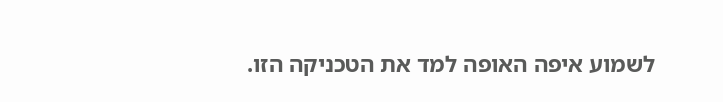לשמוע איפה האופה למד את הטכניקה הזו.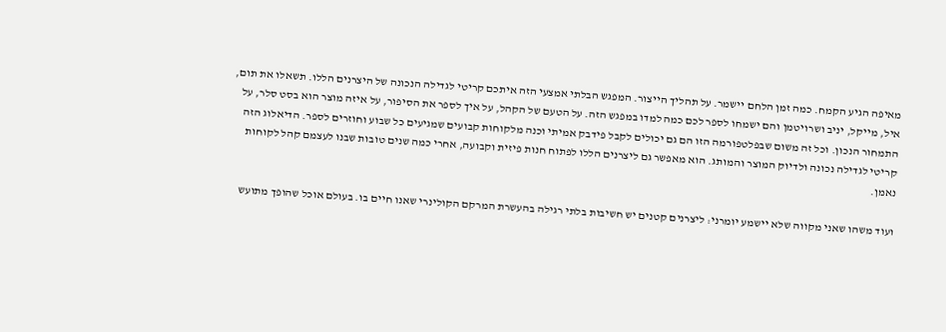מאיפה הגיע הקמח. כמה זמן הלחם יישמר. על תהליך הייצור. המפגש הבלתי אמצעי הזה איתכם קריטי לגדילה הנכונה של היצרנים הללו. תשאלו את תום, איל, מייקל, יניב ושרויטמן והם ישמחו לספר לכם כמה למדו במפגש הזה. על הטעם של הקהל, על איך לספר את הסיפור, על איזה מוצר הוא בסט סלר, על התמחור הנכון. וכל זה משום שבפלטפורמה הזו הם גם יכולים לקבל פידבק אמיתי וכנה מלקוחות קבועים שמגיעים כל שבוע וחוזרים לספר. הדיאלוג הזה קריטי לגדילה נכונה ולדיוק המוצר והמותג. הוא מאפשר גם ליצרנים הללו לפתוח חנות פיזית וקבועה, אחרי כמה שנים טובות שבנו לעצמם קהל לקוחות נאמן.

ועוד משהו שאני מקווה שלא יישמע יומרני: ליצרנים קטנים יש חשיבות בלתי רגילה בהעשרת המרקם הקולינרי שאנו חיים בו. בעולם אוכל שהופך מתועש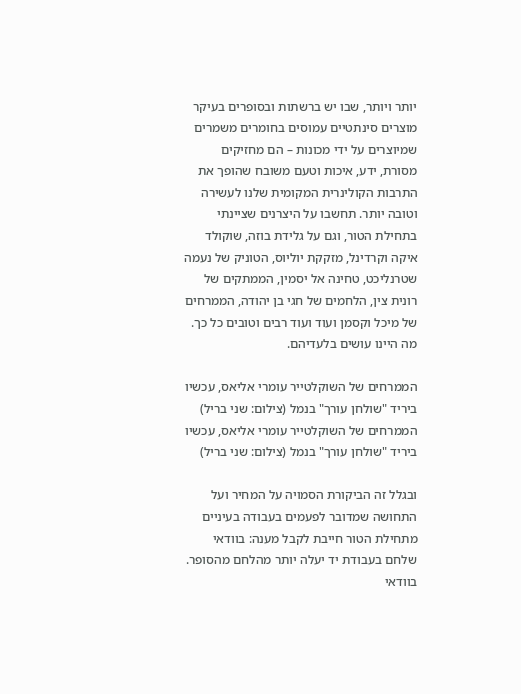יותר ויותר, שבו יש ברשתות ובסופרים בעיקר מוצרים סינתטיים עמוסים בחומרים משמרים שמיוצרים על ידי מכונות – הם מחזיקים מסורת, ידע, איכות וטעם משובח שהופך את התרבות הקולינרית המקומית שלנו לעשירה וטובה יותר. תחשבו על היצרנים שציינתי בתחילת הטור, וגם על גלידת בוזה, שוקולד איקה וקרדינל, מזקקת יוליוס, הטוניק של נעמה שטרנליכט, טחינה אל יסמין, הממתקים של רונית צין, הלחמים של חגי בן יהודה, הממרחים של מיכל וקסמן ועוד ועוד רבים וטובים כל כך. מה היינו עושים בלעדיהם.

הממרחים של השוקלטייר עומרי אליאס, עכשיו ביריד "שולחן עורך" בנמל (צילום: שני בריל)
הממרחים של השוקלטייר עומרי אליאס, עכשיו ביריד "שולחן עורך" בנמל (צילום: שני בריל)

ובגלל זה הביקורת הסמויה על המחיר ועל התחושה שמדובר לפעמים בעבודה בעיניים מתחילת הטור חייבת לקבל מענה: בוודאי שלחם בעבודת יד יעלה יותר מהלחם מהסופר. בוודאי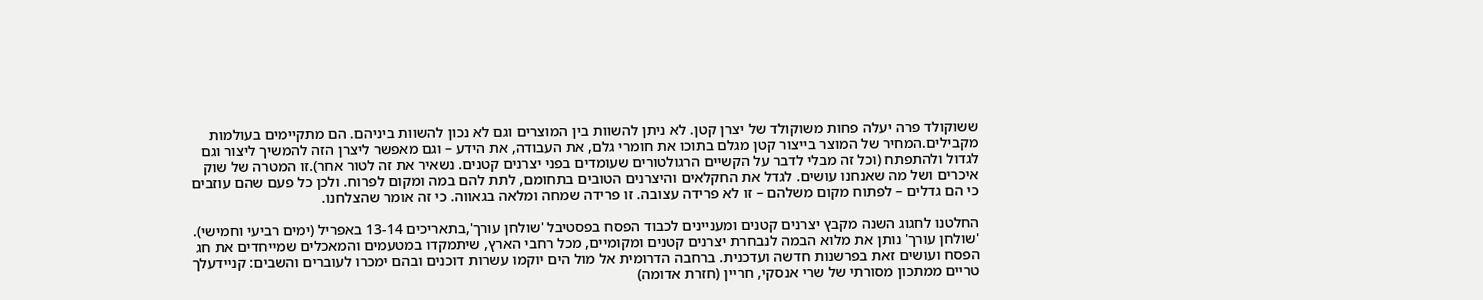ששוקולד פרה יעלה פחות משוקולד של יצרן קטן. לא ניתן להשוות בין המוצרים וגם לא נכון להשוות ביניהם. הם מתקיימים בעולמות מקבילים.המחיר של המוצר בייצור קטן מגלם בתוכו את חומרי גלם, את העבודה, את הידע – וגם מאפשר ליצרן הזה להמשיך ליצור וגם לגדול ולהתפתח (וכל זה מבלי לדבר על הקשיים הרגולטורים שעומדים בפני יצרנים קטנים. נשאיר את זה לטור אחר).זו המטרה של שוק איכרים ושל מה שאנחנו עושים. לגדל את החקלאים והיצרנים הטובים בתחומם, לתת להם במה ומקום לפרוח. ולכן כל פעם שהם עוזבים כי הם גדלים – לפתוח מקום משלהם – זו לא פרידה עצובה. זו פרידה שמחה ומלאה בגאווה. כי זה אומר שהצלחנו.

החלטנו לחגוג השנה מקבץ יצרנים קטנים ומעניינים לכבוד הפסח בפסטיבל 'שולחן עורך',בתאריכים 13-14 באפריל (ימים רביעי וחמישי). 'שולחן עורך' נותן את מלוא הבמה לנבחרת יצרנים קטנים ומקומיים, מכל רחבי הארץ, שיתמקדו במטעמים והמאכלים שמייחדים את חג הפסח ועושים זאת בפרשנות חדשה ועדכנית. ברחבה הדרומית אל מול הים יוקמו עשרות דוכנים ובהם ימכרו לעוברים והשבים: קניידעלך טריים ממתכון מסורתי של שרי אנסקי, חריין (חזרת אדומה)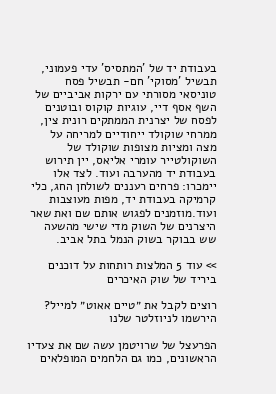בעבודת יד של 'המתסיס' עדי פעמוני, תבשיל 'מסוקי' חם- תבשיל פסח טוניסאי מסורתי עם ירקות אביביים של השף אסף דיי, עוגיות קוקוס ובוטנים לפסח של יצרנית הממתקים רונית צין, ממרחי שוקולד ייחודיים למריחה על מצה ומציות מצופות שוקולד של השוקולטייר עומרי אליאס, יין תירוש בעבודת יד מהערבה ועוד. לצד אלו יימכרו: פרחים רעננים לשולחן החג, כלי קרמיקה בעבודת יד, מפות מעוצבות ועוד.מוזמנים לפגוש אותם שם ואת שאר היצרנים של השוק מדי שישי מהשעה שש בבוקר בשוק הנמל בתל אביב.

>> עוד 5 המלצות רותחות על דוכנים ביריד של שוק האיכרים

רוצים לקבל את ״טיים אאוט״ למייל? הירשמו לניוזלטר שלנו

הפרעצל של שרויטמן עשה שם את צעדיו הראשונים, כמו גם הלחמים המופלאים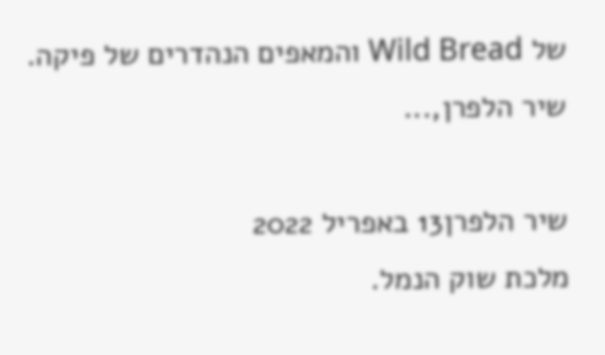של Wild Bread והמאפים הנהדרים של פיקה. שיר הלפרן,...

שיר הלפרן13 באפריל 2022
מלכת שוק הנמל.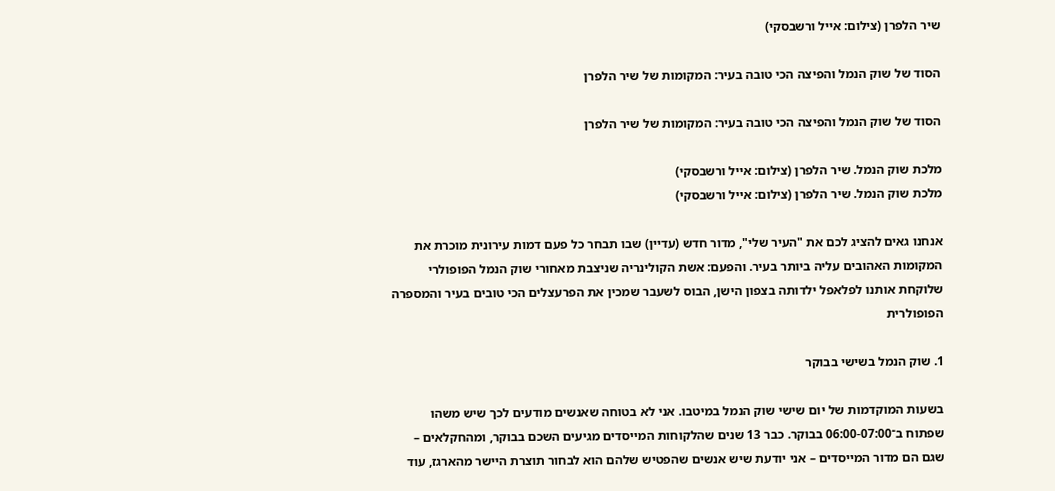שיר הלפרן (צילום: אייל ורשבסקי)

הסוד של שוק הנמל והפיצה הכי טובה בעיר: המקומות של שיר הלפרן

הסוד של שוק הנמל והפיצה הכי טובה בעיר: המקומות של שיר הלפרן

מלכת שוק הנמל. שיר הלפרן (צילום: אייל ורשבסקי)
מלכת שוק הנמל. שיר הלפרן (צילום: אייל ורשבסקי)

אנחנו גאים להציג לכם את "העיר שלי", מדור חדש (עדיין) שבו תבחר כל פעם דמות עירונית מוכרת את המקומות האהובים עליה ביותר בעיר. והפעם: אשת הקולינריה שניצבת מאחורי שוק הנמל הפופולרי שלוקחת אותנו לפלאפל ילדותה בצפון הישן, הבוס לשעבר שמכין את הפרעצלים הכי טובים בעיר והמספרה הפופולרית

1. שוק הנמל בשישי בבוקר

בשעות המוקדמות של יום שישי שוק הנמל במיטבו. אני לא בטוחה שאנשים מודעים לכך שיש משהו שפתוח ב־06:00-07:00 בבוקר. כבר 13 שנים שהלקוחות המייסדים מגיעים השכם בבוקר, ומהחקלאים – שגם הם מדור המייסדים – אני יודעת שיש אנשים שהפטיש שלהם הוא לבחור תוצרת היישר מהארגז, עוד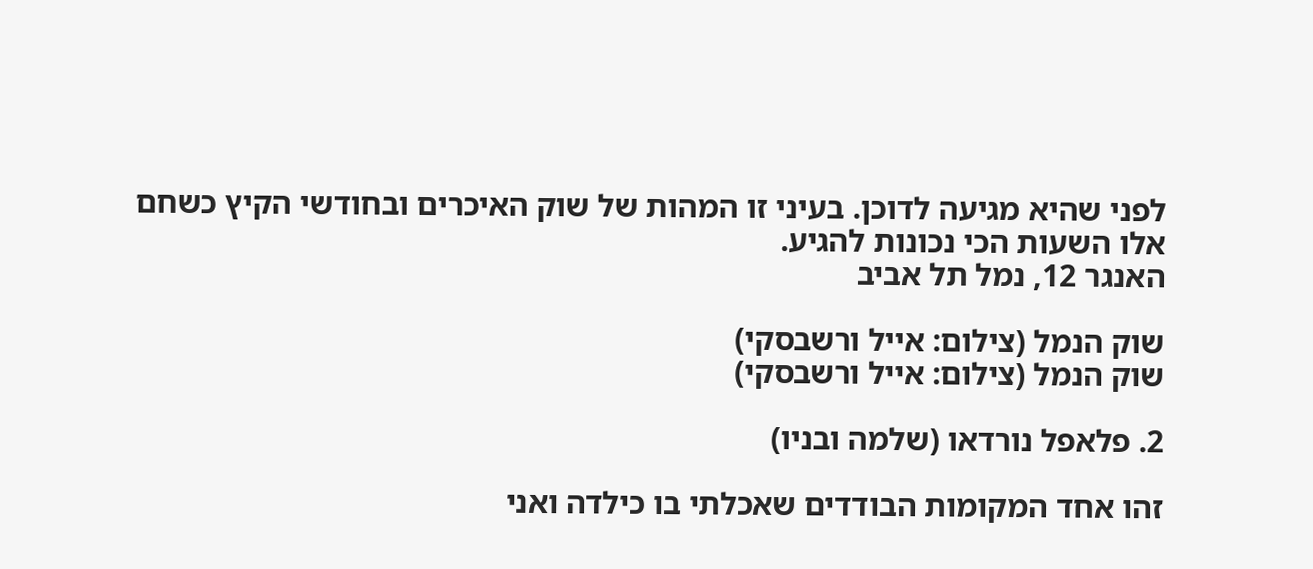לפני שהיא מגיעה לדוכן. בעיני זו המהות של שוק האיכרים ובחודשי הקיץ כשחם אלו השעות הכי נכונות להגיע.
האנגר 12, נמל תל אביב

שוק הנמל (צילום: אייל ורשבסקי)
שוק הנמל (צילום: אייל ורשבסקי)

2. פלאפל נורדאו (שלמה ובניו)

זהו אחד המקומות הבודדים שאכלתי בו כילדה ואני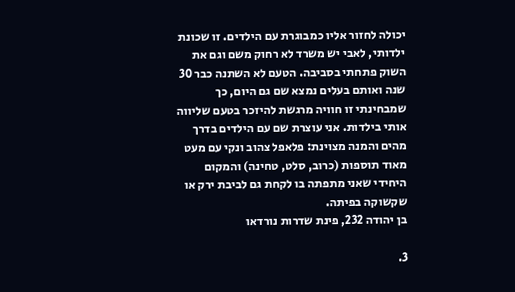יכולה לחזור אליו כמבוגרת עם הילדים. זו שכונת ילדותי, לאבי יש משרד לא רחוק משם וגם את השוק פתחתי בסביבה. הטעם לא השתנה כבר 30 שנה ואותם בעלים נמצא שם גם היום, כך שמבחינתי זו חוויה מרגשת להיזכר בטעם שליווה אותי בילדות. אני עוצרת שם עם הילדים בדרך מהים והמנה מצוינת: פלאפל צהוב ונקי עם מעט מאוד תוספות (כרוב, סלט, טחינה) והמקום היחידי שאני מתפתה בו לקחת גם לביבת ירק או שקשוקה בפיתה.
בן יהודה 232, פינת שדרות נורדאו

3.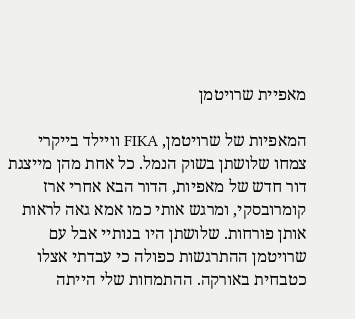מאפיית שרויטמן

המאפיות של שרויטמן, FIKA וויילד בייקרי צמחו שלושתן בשוק הנמל. כל אחת מהן מייצגת דור חדש של מאפיות, הדור הבא אחרי ארז קומרובסקי, ומרגש אותי כמו אמא גאה לראות אותן פורחות. שלושתן היו בנותיי אבל עם שרויטמן ההתרגשות כפולה כי עבדתי אצלו כטבחית באורקה. ההתמחות שלי הייתה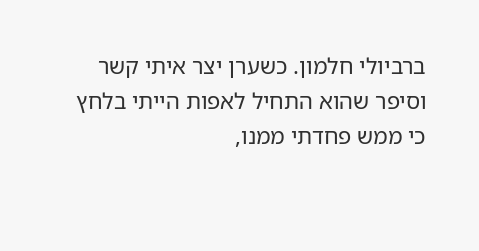ברביולי חלמון. כשערן יצר איתי קשר וסיפר שהוא התחיל לאפות הייתי בלחץ כי ממש פחדתי ממנו,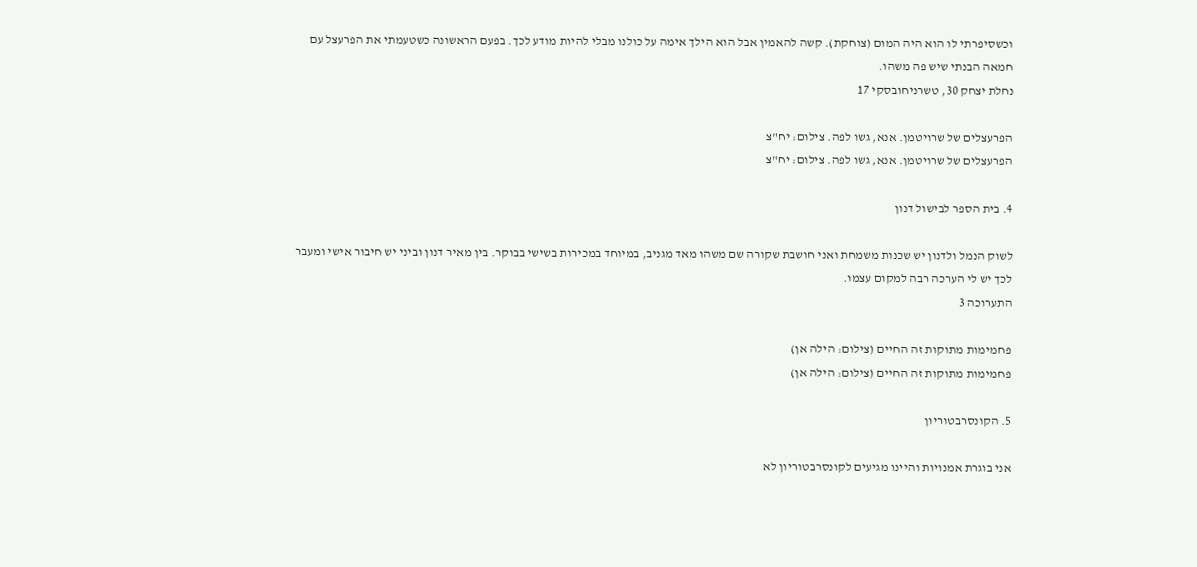וכשסיפרתי לו הוא היה המום (צוחקת). קשה להאמין אבל הוא הילך אימה על כולנו מבלי להיות מודע לכך. בפעם הראשונה כשטעמתי את הפרעצל עם חמאה הבנתי שיש פה משהו.
נחלת יצחק 30, טשרניחובסקי 17

הפרעצלים של שרויטמן. אנא, גשו לפה. צילום: יח"צ
הפרעצלים של שרויטמן. אנא, גשו לפה. צילום: יח"צ

4. בית הספר לבישול דנון

לשוק הנמל ולדנון יש שכנות משמחת ואני חושבת שקורה שם משהו מאד מגניב, במיוחד במכירות בשישי בבוקר. בין מאיר דנון וביני יש חיבור אישי ומעבר לכך יש לי הערכה רבה למקום עצמו.
התערוכה 3

פחמימות מתוקות זה החיים (צילום: הילה אן)
פחמימות מתוקות זה החיים (צילום: הילה אן)

5. הקונסרבטוריון

אני בוגרת אמנויות והיינו מגיעים לקונסרבטוריון לא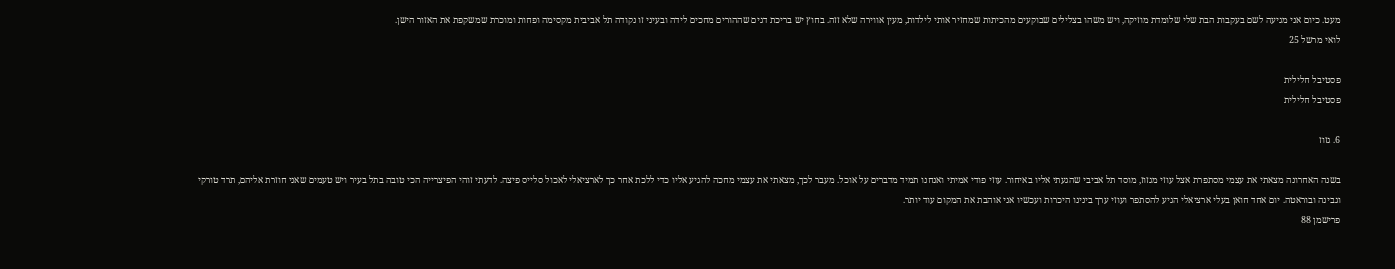מעט. כיום אני מגיעה לשם בעקבות הבת שלי שלומדת מוזיקה, ויש משהו בצלילים שבוקעים מהכיתות שמחזיר אותי לילדות, מעין אווירה שלא זזה. בחוץ יש בריכת דגים שההורים מחכים לידה ובעיני זו נקודה תל אביבית מקסימה ופחות ומוכרת שמשקפת את האזור הישן.
לואי מרשל 25

פסטיבל חלילית
פסטיבל חלילית

6. גזוז

בשנה האחרונה מצאתי את עצמי מסתפרת אצל עוזי מגזוז, מוסד תל אביבי שהגעתי אליו באיחור. עוזי פודי אמיתי ואנחנו תמיד מדברים על אוכל. מעבר לכך, מצאתי את עצמי מחכה להגיע אליו כדי ללכת אחר כך לארציאלי לאכול סלייס פיצה. לדעתי זוהי הפיצרייה הכי טובה בתל בעיר ויש טעמים שאני חוזרת אליהם, תרד טורקי וגבינה ובוראטה. יום אחד חואן בעלי ארציאלי הגיע להסתפר ועוזי ערך בינינו היכרות ועכשיו אני אוהבת את המקום עוד יותר.
פרישמן 88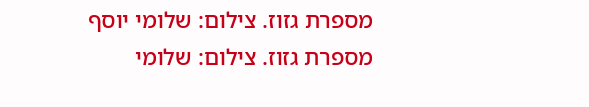מספרת גזוז. צילום: שלומי יוסף
מספרת גזוז. צילום: שלומי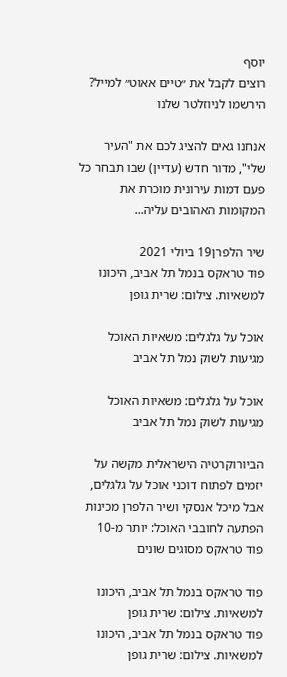יוסף
רוצים לקבל את ״טיים אאוט״ למייל? הירשמו לניוזלטר שלנו

אנחנו גאים להציג לכם את "העיר שלי", מדור חדש (עדיין) שבו תבחר כל פעם דמות עירונית מוכרת את המקומות האהובים עליה...

שיר הלפרן19 ביולי 2021
פוד טראקס בנמל תל אביב, היכונו למשאיות. צילום: שרית גופן

אוכל על גלגלים: משאיות האוכל מגיעות לשוק נמל תל אביב

אוכל על גלגלים: משאיות האוכל מגיעות לשוק נמל תל אביב

הביורוקרטיה הישראלית מקשה על יזמים לפתוח דוכני אוכל על גלגלים, אבל מיכל אנסקי ושיר הלפרן מכינות הפתעה לחובבי האוכל: יותר מ-10 פוד טראקס מסוגים שונים

פוד טראקס בנמל תל אביב, היכונו למשאיות. צילום: שרית גופן
פוד טראקס בנמל תל אביב, היכונו למשאיות. צילום: שרית גופן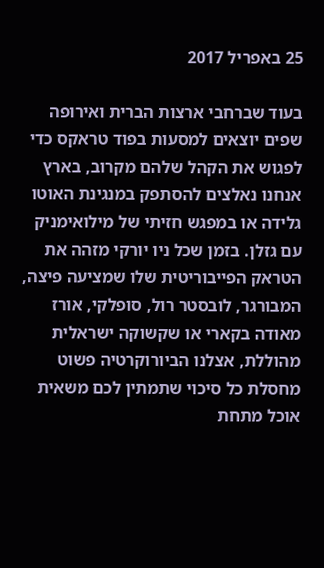25 באפריל 2017

בעוד שברחבי ארצות הברית ואירופה שפים יוצאים למסעות בפוד טראקס כדי לפגוש את הקהל שלהם מקרוב, בארץ אנחנו נאלצים להסתפק במנגינת האוטו גלידה או במפגש חזיתי של מילואימניק עם גזלן. בזמן שכל ניו יורקי מזהה את הטראק הפייבוריטית שלו שמציעה פיצה, המבורגר, לובסטר רול, סופלקי, אורז מאודה בקארי או שקשוקה ישראלית מהוללת, אצלנו הביורוקרטיה פשוט מחסלת כל סיכוי שתמתין לכם משאית אוכל מתחת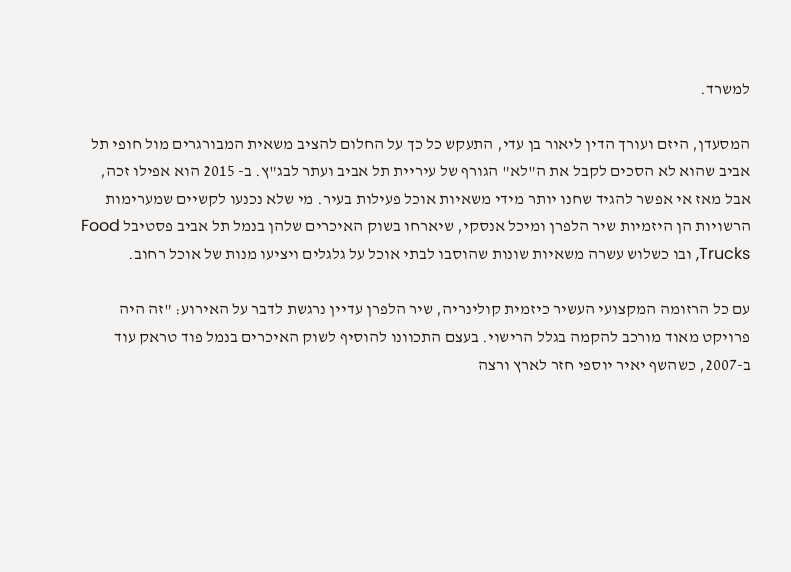למשרד.

המסעדן, היזם ועורך הדין ליאור בן עדי, התעקש כל כך על החלום להציב משאית המבורגרים מול חופי תל אביב שהוא לא הסכים לקבל את ה"לא" הגורף של עיריית תל אביב ועתר לבג"ץ. ב- 2015 הוא אפילו זכה, אבל מאז אי אפשר להגיד שחנו יותר מידי משאיות אוכל פעילות בעיר. מי שלא נכנעו לקשיים שמערימות הרשויות הן היזמיות שיר הלפרן ומיכל אנסקי, שיארחו בשוק האיכרים שלהן בנמל תל אביב פסטיבל Food Trucks, ובו כשלוש עשרה משאיות שונות שהוסבו לבתי אוכל על גלגלים ויציעו מנות של אוכל רחוב.

עם כל הרזומה המקצועי העשיר כיזמית קולינריה, שיר הלפרן עדיין נרגשת לדבר על האירוע: "זה היה פרויקט מאוד מורכב להקמה בגלל הרישוי. בעצם התכוונו להוסיף לשוק האיכרים בנמל פוד טראק עוד ב-2007, כשהשף יאיר יוספי חזר לארץ ורצה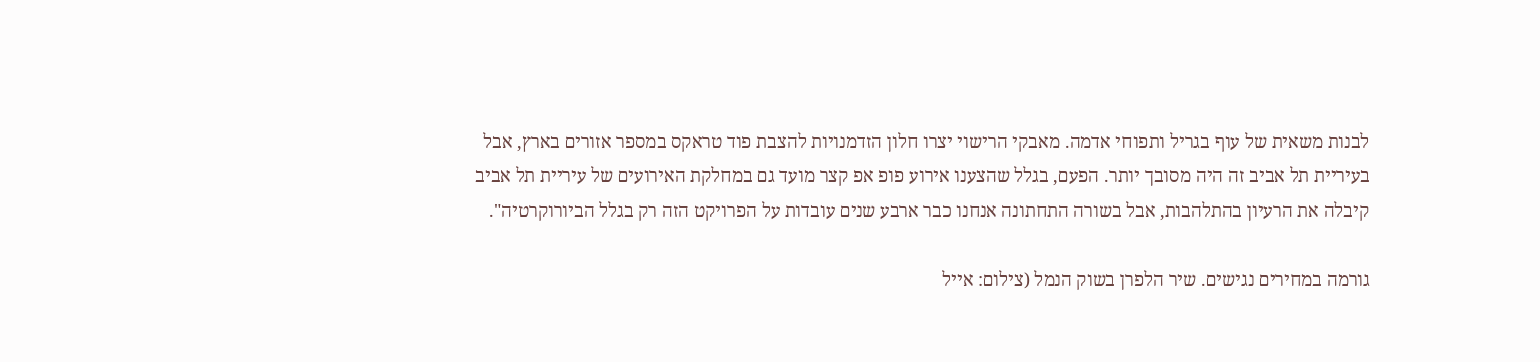לבנות משאית של עוף בגריל ותפוחי אדמה. מאבקי הרישוי יצרו חלון הזדמנויות להצבת פוד טראקס במספר אזורים בארץ, אבל בעיריית תל אביב זה היה מסובך יותר. הפעם, בגלל שהצענו אירוע פופ אפ קצר מועד גם במחלקת האירועים של עיריית תל אביב קיבלה את הרעיון בהתלהבות, אבל בשורה התחתונה אנחנו כבר ארבע שנים עובדות על הפרויקט הזה רק בגלל הביורוקרטיה".

גורמה במחירים נגישים. שיר הלפרן בשוק הנמל (צילום: אייל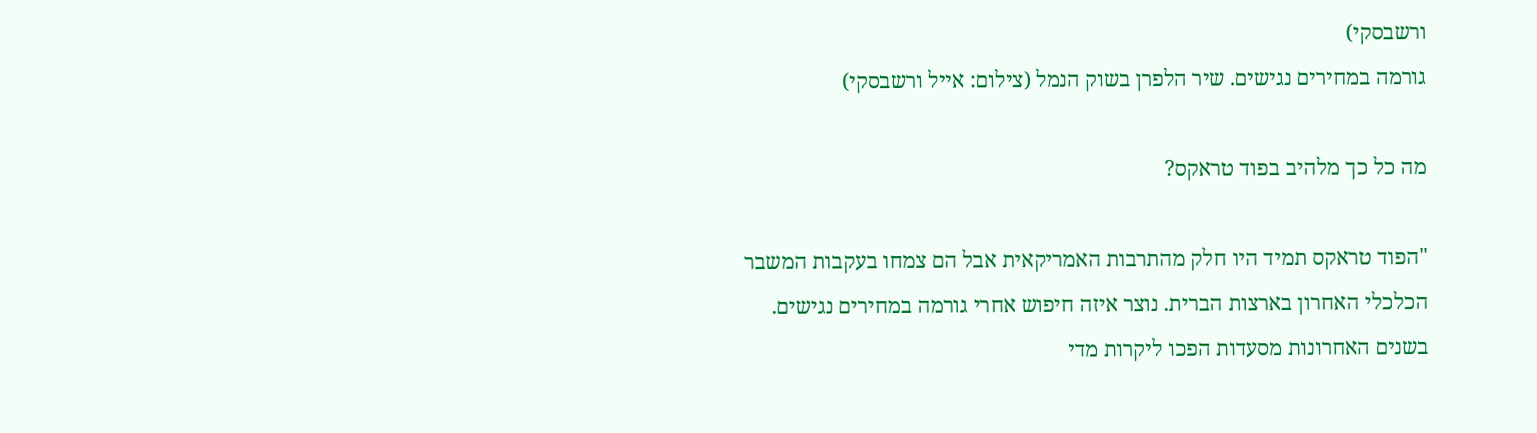ורשבסקי)
גורמה במחירים נגישים. שיר הלפרן בשוק הנמל (צילום: אייל ורשבסקי)

מה כל כך מלהיב בפוד טראקס?

"הפוד טראקס תמיד היו חלק מהתרבות האמריקאית אבל הם צמחו בעקבות המשבר הכלכלי האחרון בארצות הברית. נוצר איזה חיפוש אחרי גורמה במחירים נגישים. בשנים האחרונות מסעדות הפכו ליקרות מדי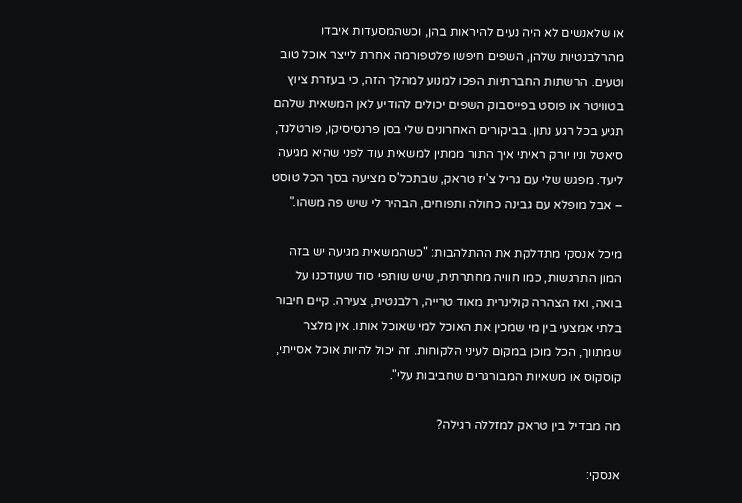או שלאנשים לא היה נעים להיראות בהן, וכשהמסעדות איבדו מהרלבנטיות שלהן, השפים חיפשו פלטפורמה אחרת לייצר אוכל טוב וטעים. הרשתות החברתיות הפכו למנוע למהלך הזה, כי בעזרת ציוץ בטוויטר או פוסט בפייסבוק השפים יכולים להודיע לאן המשאית שלהם תגיע בכל רגע נתון. בביקורים האחרונים שלי בסן פרנסיסיקו, פורטלנד, סיאטל וניו יורק ראיתי איך התור ממתין למשאית עוד לפני שהיא מגיעה ליעד. מפגש שלי עם גריל צ'יז טראק, שבתכל'ס מציעה בסך הכל טוסט – אבל מופלא עם גבינה כחולה ותפוחים, הבהיר לי שיש פה משהו."

מיכל אנסקי מתדלקת את ההתלהבות: "כשהמשאית מגיעה יש בזה המון התרגשות, כמו חוויה מחתרתית, שיש שותפי סוד שעודכנו על בואה, ואז הצהרה קולינרית מאוד טרייה, רלבנטית, צעירה. קיים חיבור בלתי אמצעי בין מי שמכין את האוכל למי שאוכל אותו. אין מלצר שמתווך, הכל מוכן במקום לעיני הלקוחות. זה יכול להיות אוכל אסייתי, קוסקוס או משאיות המבורגרים שחביבות עלי".

מה מבדיל בין טראק למזללה רגילה?

אנסקי: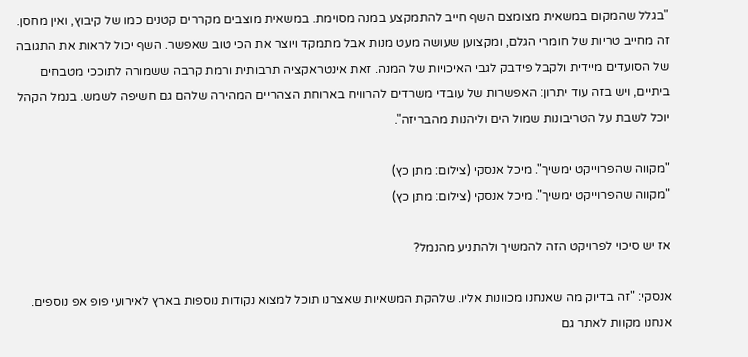"בגלל שהמקום במשאית מצומצם השף חייב להתמקצע במנה מסוימת. במשאית מוצבים מקררים קטנים כמו של קיבוץ, ואין מחסן. זה מחייב טריות של חומרי הגלם, ומקצוען שעושה מעט מנות אבל מתמקד ויוצר את הכי טוב שאפשר. השף יכול לראות את התגובה של הסועדים מיידית ולקבל פידבק לגבי האיכויות של המנה. זאת אינטראקציה תרבותית ורמת קרבה ששמורה לתוככי מטבחים ביתיים, ויש בזה עוד יתרון: האפשרות של עובדי משרדים להרוויח בארוחת הצהריים המהירה שלהם גם חשיפה לשמש. בנמל הקהל יוכל לשבת על הטריבונות שמול הים וליהנות מהבריזה".

"מקווה שהפרוייקט ימשיך". מיכל אנסקי (צילום: מתן כץ)
"מקווה שהפרוייקט ימשיך". מיכל אנסקי (צילום: מתן כץ)

אז יש סיכוי לפרויקט הזה להמשיך ולהתניע מהנמל?

אנסקי: "זה בדיוק מה שאנחנו מכוונות אליו. שלהקת המשאיות שאצרנו תוכל למצוא נקודות נוספות בארץ לאירועי פופ אפ נוספים. אנחנו מקוות לאתר גם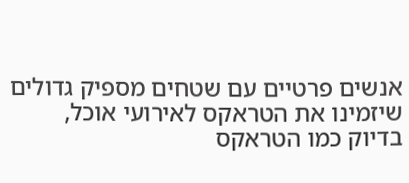אנשים פרטיים עם שטחים מספיק גדולים שיזמינו את הטראקס לאירועי אוכל, בדיוק כמו הטראקס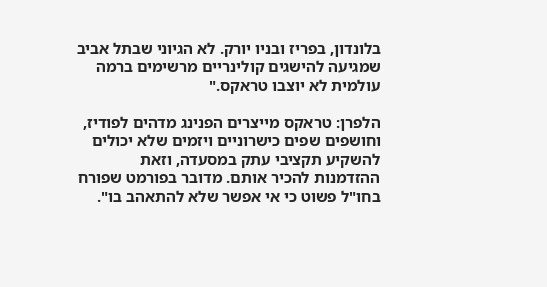בלונדון, בפריז ובניו יורק. לא הגיוני שבתל אביב שמגיעה להישגים קולינריים מרשימים ברמה עולמית לא יוצבו טראקס."

הלפרן: טראקס מייצרים הפנינג מדהים לפודיז, וחושפים שפים כישרוניים ויזמים שלא יכולים להשקיע תקציבי עתק במסעדה, וזאת ההזדמנות להכיר אותם. מדובר בפורמט שפורח בחו"ל פשוט כי אי אפשר שלא להתאהב בו".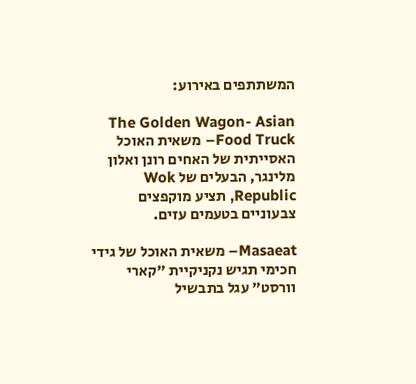המשתתפים באירוע:

The Golden Wagon- Asian Food Truck– משאית האוכל האסייתית של האחים רונן ואלון מלינגר, הבעלים של Wok Republic, תציע מוקפצים צבעוניים בטעמים עזים.

Masaeat– משאית האוכל של גידי חכימי תגיש נקניקיית "קארי וורסט" עגל בתבשיל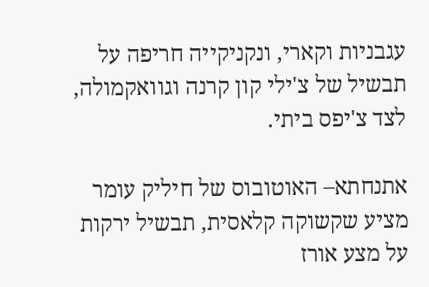עגבניות וקארי, ונקניקייה חריפה על תבשיל של צ'ילי קון קרנה וגוואקמולה, לצד צ'יפס ביתי.

אתנחתא– האוטובוס של חיליק עומר מציע שקשוקה קלאסית, תבשיל ירקות על מצע אורז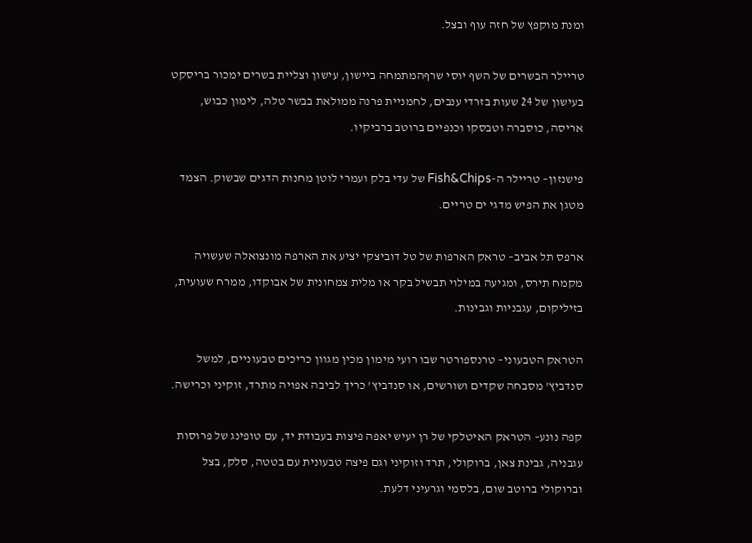ומנת מוקפץ של חזה עוף ובצל.

טריילר הבשרים של השף יוסי שרףהמתמחה ביישון, עישון וצליית בשרים ימכור בריסקט בעישון של 24 שעות בזרדי ענבים, לחמניית פרנה ממולאת בבשר טלה, לימון כבוש, אריסה, כוסברה וטבסקו וכנפיים ברוטב ברביקיו.

פישנזון– טריילר ה-Fish&Chips של עדי בלק ועמרי לוטן מחנות הדגים שבשוק. הצמד מטגן את הפיש מדגי ים טריים.

ארפס תל אביב– טראק הארפות של טל דוביצקי יציע את הארפה מונצואלה שעשויה מקמח תירס, ומגיעה במילוי תבשיל בקר או מלית צמחונית של אבוקדו, ממרח שעועית, בזיליקום, עגבניות וגבינות.

הטראק הטבעוני– טרנספורטר שבו רועי מימון מכין מגוון כריכים טבעוניים, למשל סנדביץ' מסבחה שקדים ושורשים, או סנדביץ' כריך לביבה אפויה מתרד, זוקיני וכרישה.

קפה נונע– הטראק האיטלקי של רן יעיש יאפה פיצות בעבודת יד, עם טופינג של פרוסות עגבניה, גבינת צאן, ברוקולי, תרד וזוקיני וגם פיצה טבעונית עם בטטה, סלק, בצל וברוקולי ברוטב שום, בלסמי וגרעיני דלעת.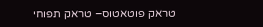טראק פוטאטוס– טראק תפוחי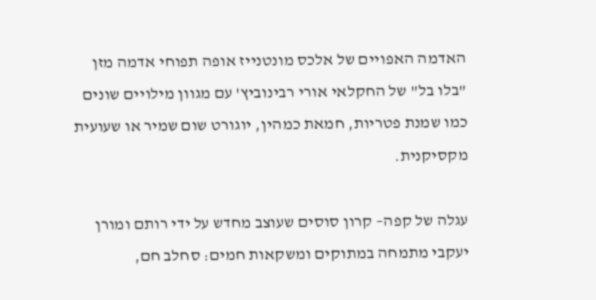האדמה האפויים של אלכס מונטנייז אופה תפוחי אדמה מזן "בלו בל" של החקלאי אורי רבינוביץ' עם מגוון מילויים שונים כמו שמנת פטריות, חמאת כמהין, יוגורט שום שמיר או שעועית מקסיקנית.

עגלה של קפה– קרון סוסים שעוצב מחדש על ידי רותם ומורן יעקבי מתמחה במתוקים ומשקאות חמים: סחלב חם,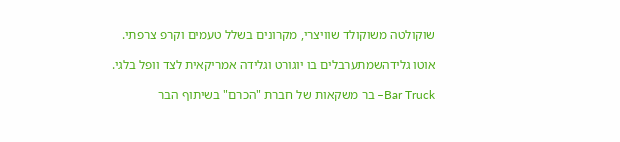שוקולטה משוקולד שוויצרי, מקרונים בשלל טעמים וקרפ צרפתי.

אוטו גלידהשמתערבלים בו יוגורט וגלידה אמריקאית לצד וופל בלגי.

Bar Truck– בר משקאות של חברת "הכרם" בשיתוף הבר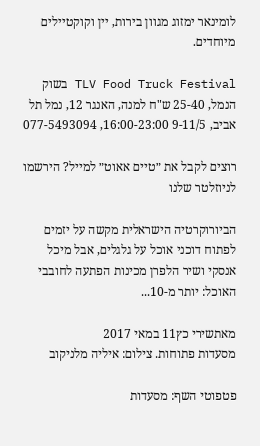לומינאר ימזוג מגוון בירות, יין וקוקטיילים מיוחדים.

TLV Food Truck Festival בשוק הנמל, 25-40 ש"ח למנה, האנגר 12, נמל תל אביב, 9-11/5 16:00-23:00, 077-5493094

רוצים לקבל את ״טיים אאוט״ למייל? הירשמו לניוזלטר שלנו

הביורוקרטיה הישראלית מקשה על יזמים לפתוח דוכני אוכל על גלגלים, אבל מיכל אנסקי ושיר הלפרן מכינות הפתעה לחובבי האוכל: יותר מ-10...

מאתשירי כץ11 במאי 2017
מסעדות פתוחות. צילום: איליה מלניקוב

פטפוטי השף: מסעדות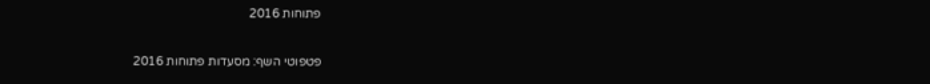פתוחות 2016

פטפוטי השף: מסעדות פתוחות 2016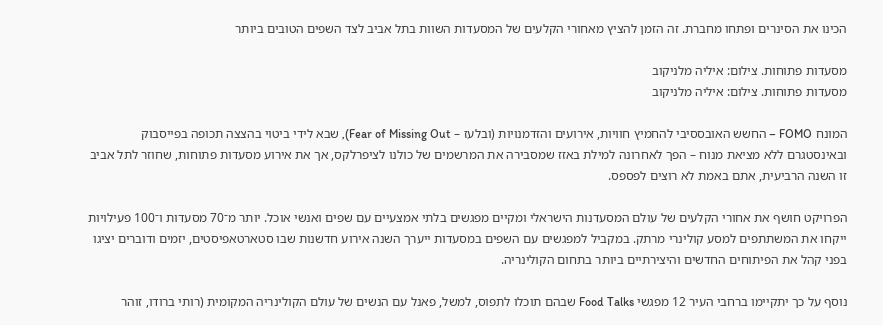הכינו את הסינרים ופתחו מחברת. זה הזמן להציץ מאחורי הקלעים של המסעדות השוות בתל אביב לצד השפים הטובים ביותר

מסעדות פתוחות. צילום: איליה מלניקוב
מסעדות פתוחות. צילום: איליה מלניקוב

המונח FOMO – החשש האובססיבי להחמיץ חוויות, אירועים והזדמנויות (ובלעז – Fear of Missing Out), שבא לידי ביטוי בהצצה תכופה בפייסבוק ובאינסטגרם ללא מציאת מנוח – הפך לאחרונה למילת באזז שמסבירה את המרשמים של כולנו לציפרלקס, אך את אירוע מסעדות פתוחות, שחוזר לתל אביב זו השנה הרביעית, אתם באמת לא רוצים לפספס.

הפרויקט חושף את אחורי הקלעים של עולם המסעדנות הישראלי ומקיים מפגשים בלתי אמצעיים עם שפים ואנשי אוכל. יותר מ־70 מסעדות ו־100 פעילויות ייקחו את המשתתפים למסע קולינרי מרתק. במקביל למפגשים עם השפים במסעדות ייערך השנה אירוע חדשנות שבו סטארטאפיסטים, יזמים ודוברים יציגו בפני קהל את הפיתוחים החדשים והיצירתיים ביותר בתחום הקולינריה.

נוסף על כך יתקיימו ברחבי העיר 12 מפגשי Food Talks שבהם תוכלו לתפוס, למשל, פאנל עם הנשים של עולם הקולינריה המקומית (רותי ברודו, זוהר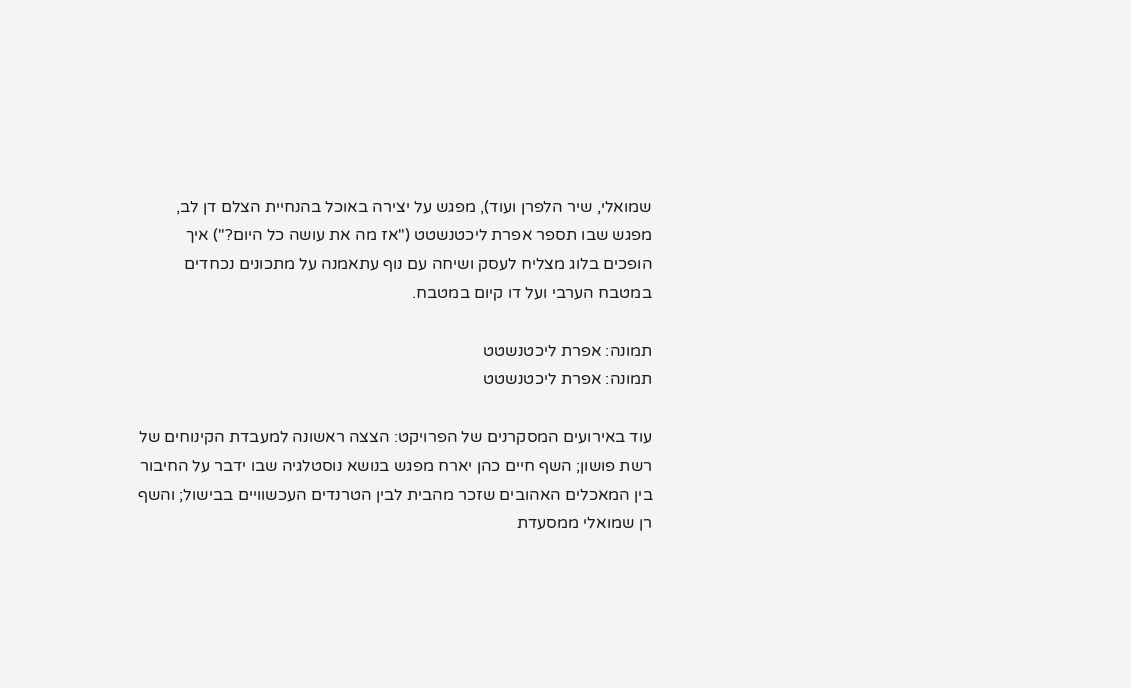שמואלי, שיר הלפרן ועוד), מפגש על יצירה באוכל בהנחיית הצלם דן לב, מפגש שבו תספר אפרת ליכטנשטט ("אז מה את עושה כל היום?") איך הופכים בלוג מצליח לעסק ושיחה עם נוף עתאמנה על מתכונים נכחדים במטבח הערבי ועל דו קיום במטבח.

תמונה: אפרת ליכטנשטט
תמונה: אפרת ליכטנשטט

עוד באירועים המסקרנים של הפרויקט: הצצה ראשונה למעבדת הקינוחים של רשת פושון; השף חיים כהן יארח מפגש בנושא נוסטלגיה שבו ידבר על החיבור בין המאכלים האהובים שזכר מהבית לבין הטרנדים העכשוויים בבישול; והשף רן שמואלי ממסעדת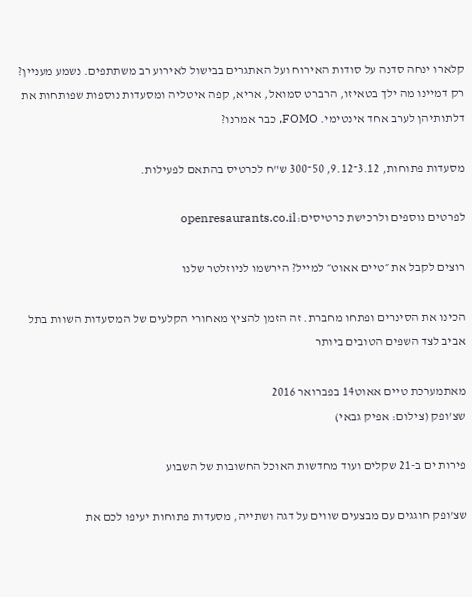קלארו ינחה סדנה על סודות האירוח ועל האתגרים בבישול לאירוע רב משתתפים. נשמע מעניין? רק דמיינו מה ילך בטאיזו, הרברט סמואל, אריא, קפה איטליה ומסעדות נוספות שפותחות את דלתותיהן לערב אחד אינטימי. FOMO, כבר אמרנו?

מסעדות פתוחות, 3.12־9.12, 50־300 ש"ח לכרטיס בהתאם לפעילות.

לפרטים נוספים ולרכישת כרטיסים:openresaurants.co.il

רוצים לקבל את ״טיים אאוט״ למייל? הירשמו לניוזלטר שלנו

הכינו את הסינרים ופתחו מחברת. זה הזמן להציץ מאחורי הקלעים של המסעדות השוות בתל אביב לצד השפים הטובים ביותר

מאתמערכת טיים אאוט14 בפברואר 2016
שצ'ופק (צילום: אפיק גבאי)

פירות ים ב-21 שקלים ועוד מחדשות האוכל החשובות של השבוע

שצ'ופק חוגגים עם מבצעים שווים על דגה ושתייה, מסעדות פתוחות יעיפו לכם את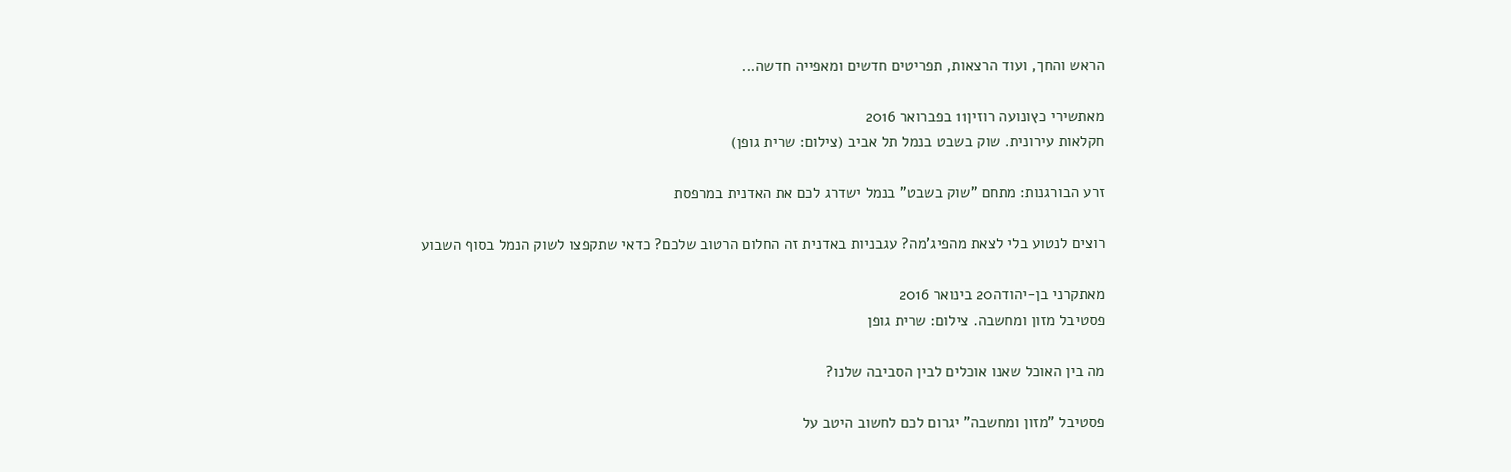הראש והחך, ועוד הרצאות, תפריטים חדשים ומאפייה חדשה...

מאתשירי כץונועה רוזין11 בפברואר 2016
חקלאות עירונית. שוק בשבט בנמל תל אביב (צילום: שרית גופן)

זרע הבורגנות: מתחם "שוק בשבט" בנמל ישדרג לכם את האדנית במרפסת

רוצים לנטוע בלי לצאת מהפיג'מה? עגבניות באדנית זה החלום הרטוב שלכם? כדאי שתקפצו לשוק הנמל בסוף השבוע

מאתקרני בן-יהודה20 בינואר 2016
פסטיבל מזון ומחשבה. צילום: שרית גופן

מה בין האוכל שאנו אוכלים לבין הסביבה שלנו?

פסטיבל "מזון ומחשבה" יגרום לכם לחשוב היטב על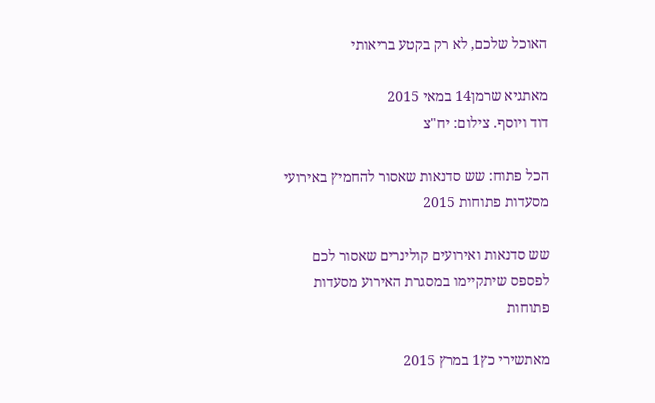האוכל שלכם, לא רק בקטע בריאותי

מאתגיא שרמן14 במאי 2015
דוד ויוסף. צילום: יח"צ

הכל פתוח: שש סדנאות שאסור להחמיץ באירועי מסעדות פתוחות 2015

שש סדנאות ואירועים קולינרים שאסור לכם לפספס שיתקיימו במסגרת האירוע מסעדות פתוחות

מאתשירי כץ1 במרץ 2015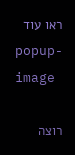ראו עוד
popup-image

רוצה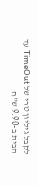לקבל גיליון טרי של TimeOut עד הבית ב-9.90 ש"ח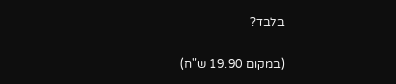בלבד?

(במקום 19.90 ש"ח)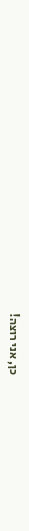כן, אני רוצה!